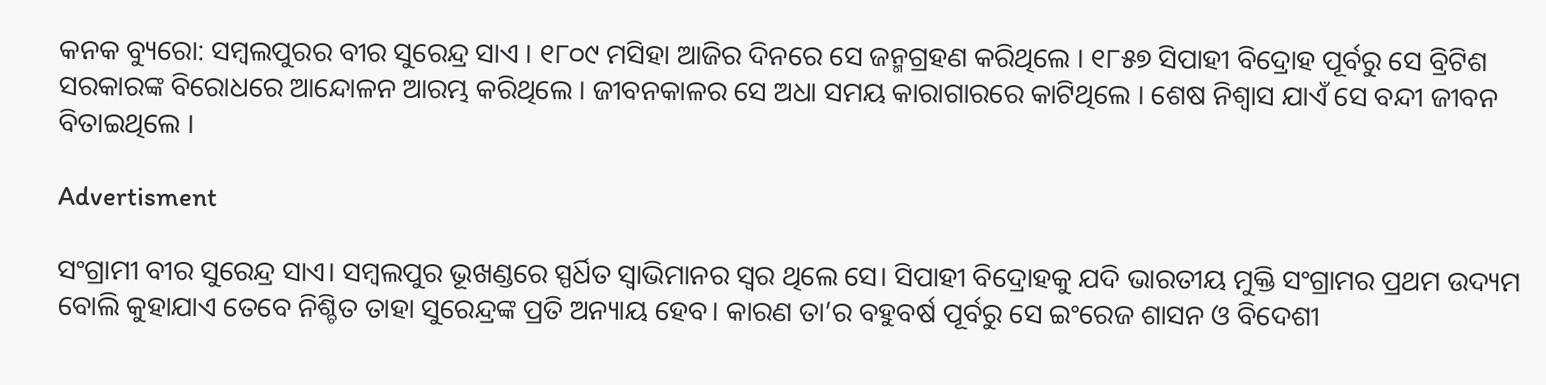କନକ ବ୍ୟୁରୋ: ସମ୍ବଲପୁରର ବୀର ସୁରେନ୍ଦ୍ର ସାଏ । ୧୮୦୯ ମସିହା ଆଜିର ଦିନରେ ସେ ଜନ୍ମଗ୍ରହଣ କରିଥିଲେ । ୧୮୫୭ ସିପାହୀ ବିଦ୍ରୋହ ପୂର୍ବରୁ ସେ ବ୍ରିଟିଶ ସରକାରଙ୍କ ବିରୋଧରେ ଆନ୍ଦୋଳନ ଆରମ୍ଭ କରିଥିଲେ । ଜୀବନକାଳର ସେ ଅଧା ସମୟ କାରାଗାରରେ କାଟିଥିଲେ । ଶେଷ ନିଶ୍ୱାସ ଯାଏଁ ସେ ବନ୍ଦୀ ଜୀବନ ବିତାଇଥିଲେ ।

Advertisment

ସଂଗ୍ରାମୀ ବୀର ସୁରେନ୍ଦ୍ର ସାଏ। ସମ୍ବଲପୁର ଭୂଖଣ୍ଡରେ ସ୍ପର୍ଧିତ ସ୍ବାଭିମାନର ସ୍ବର ଥିଲେ ସେ। ସିପାହୀ ବିଦ୍ରୋହକୁ ଯଦି ଭାରତୀୟ ମୁକ୍ତି ସଂଗ୍ରାମର ପ୍ରଥମ ଉଦ୍ୟମ ବୋଲି କୁହାଯାଏ ତେବେ ନିଶ୍ଚିତ ତାହା ସୁରେନ୍ଦ୍ରଙ୍କ ପ୍ରତି ଅନ୍ୟାୟ ହେବ। କାରଣ ତା’ର ବହୁବର୍ଷ ପୂର୍ବରୁ ସେ ଇଂରେଜ ଶାସନ ଓ ବିଦେଶୀ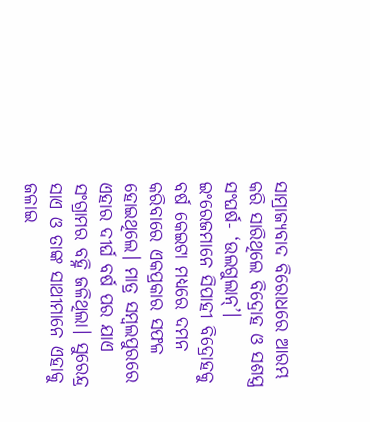ସାମ୍ରାଜ୍ୟବାଦ ବିରୋଧରେ ଆରମ୍ଭ କରି ସାରିଥିଲେ ବିଦ୍ରୋହ ଓ ସଶସ୍ତ୍ର ସଂଘର୍ଷ- ‘ଉଲଗୁଲାନ୍‌’। ଇଂରେଜମାନେ ସିପାହୀ ବିଦ୍ରୋହକୁ ବର୍ଷ କେଇଟା ମଧ୍ୟରେ ଦମନ କରିବାରେ ଏକପ୍ରକାର ସଫଳ ହୋଇଥିଲେ। ମାତ୍ର ସମ୍ବଲପୁରରେ ଏହାର ଦୀର୍ଘ ବର୍ଷ ପର ଯାଏ ସଂଗ୍ରାମର ବହ୍ନି ଜଳିଥିଲା। ସୁରେନ୍ଦ୍ର ସାଏ ଓ ତାଙ୍କ ସାଥୀମାନେ ଏହାକୁ ଜଳାଇ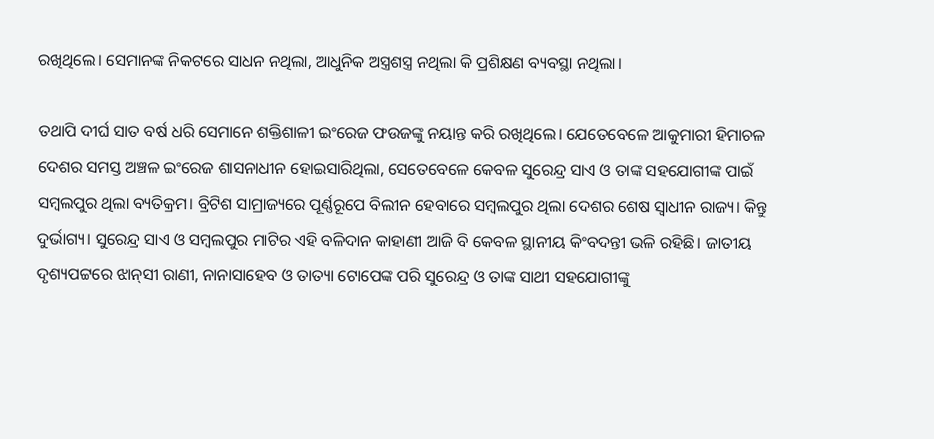ରଖିଥିଲେ। ସେମାନଙ୍କ ନିକଟରେ ସାଧନ ନଥିଲା, ଆଧୁନିକ ଅସ୍ତ୍ରଶସ୍ତ୍ର ନଥିଲା କି ପ୍ରଶିକ୍ଷଣ ବ୍ୟବସ୍ଥା ନଥିଲା।

ତଥାପି ଦୀର୍ଘ ସାତ ବର୍ଷ ଧରି ସେମାନେ ଶକ୍ତିଶାଳୀ ଇଂରେଜ ଫଉଜଙ୍କୁ ନୟାନ୍ତ କରି ରଖିଥିଲେ। ଯେତେବେଳେ ଆକୁମାରୀ ହିମାଚଳ ଦେଶର ସମସ୍ତ ଅଞ୍ଚଳ ଇଂରେଜ ଶାସନାଧୀନ ହୋଇସାରିଥିଲା, ସେତେବେଳେ କେବଳ ସୁରେନ୍ଦ୍ର ସାଏ ଓ ତାଙ୍କ ସହଯୋଗୀଙ୍କ ପାଇଁ ସମ୍ବଲପୁର ଥିଲା ବ୍ୟତିକ୍ରମ। ବ୍ରିଟିଶ ସାମ୍ରାଜ୍ୟରେ ପୂର୍ଣ୍ଣରୂପେ ବିଲୀନ ହେବାରେ ସମ୍ବଲପୁର ଥିଲା ଦେଶର ଶେଷ ସ୍ବାଧୀନ ରାଜ୍ୟ। କିନ୍ତୁ ଦୁର୍ଭାଗ୍ୟ। ସୁରେନ୍ଦ୍ର ସାଏ ଓ ସମ୍ବଲପୁର ମାଟିର ଏହି ବଳିଦାନ କାହାଣୀ ଆଜି ବି କେବଳ ସ୍ଥାନୀୟ କିଂବଦନ୍ତୀ ଭଳି ରହିଛି। ଜାତୀୟ ଦୃଶ୍ୟପଟ୍ଟରେ ଝାନ୍‌ସୀ ରାଣୀ, ନାନାସାହେବ ଓ ତାତ୍ୟା ଟୋପେଙ୍କ ପରି ସୁରେନ୍ଦ୍ର ଓ ତାଙ୍କ ସାଥୀ ସହଯୋଗୀଙ୍କୁ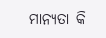ମାନ୍ୟତା କି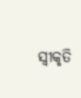ସ୍ବୀକୃତି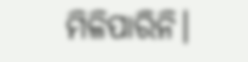ମିଳିପାରିନି।